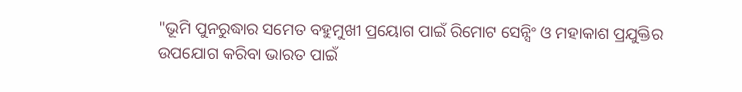"ଭୂମି ପୁନରୁଦ୍ଧାର ସମେତ ବହୁମୁଖୀ ପ୍ରୟୋଗ ପାଇଁ ରିମୋଟ ସେନ୍ସିଂ ଓ ମହାକାଶ ପ୍ରଯୁକ୍ତିର ଉପଯୋଗ କରିବା ଭାରତ ପାଇଁ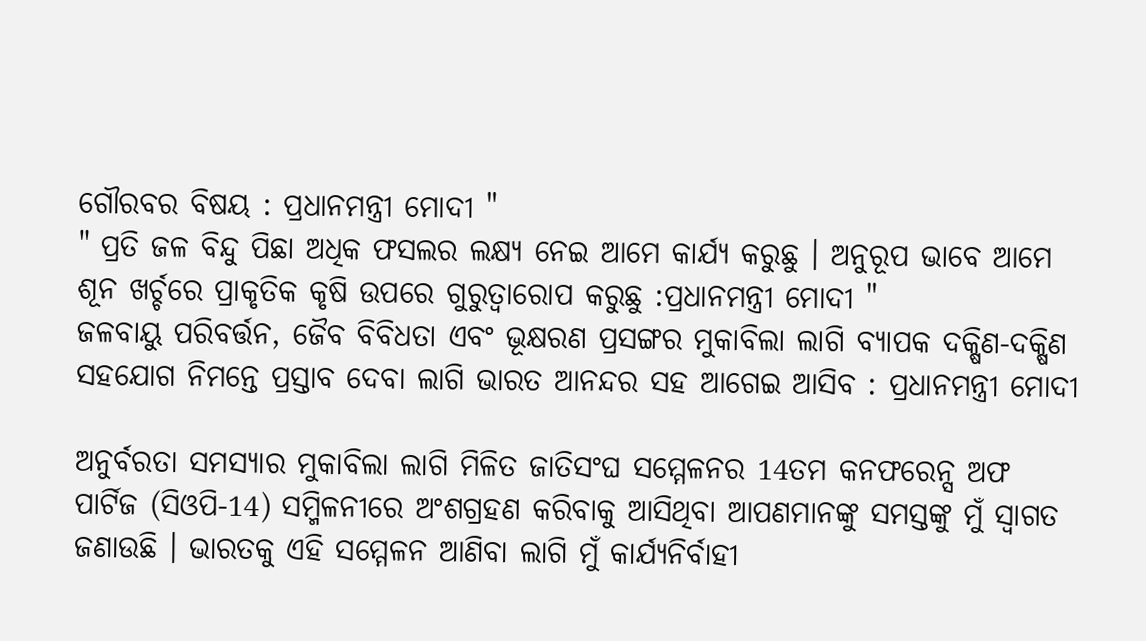ଗୌରବର ବିଷୟ : ପ୍ରଧାନମନ୍ତ୍ରୀ ମୋଦୀ "
" ପ୍ରତି ଜଳ ବିନ୍ଦୁ ପିଛା ଅଧିକ ଫସଲର ଲକ୍ଷ୍ୟ ନେଇ ଆମେ କାର୍ଯ୍ୟ କରୁଛୁ । ଅନୁରୂପ ଭାବେ ଆମେ ଶୂନ ଖର୍ଚ୍ଚରେ ପ୍ରାକୃତିକ କୃଷି ଉପରେ ଗୁରୁତ୍ୱାରୋପ କରୁଛୁ :ପ୍ରଧାନମନ୍ତ୍ରୀ ମୋଦୀ "
ଜଳବାୟୁ ପରିବର୍ତ୍ତନ, ଜୈବ ବିବିଧତା ଏବଂ ଭୂକ୍ଷରଣ ପ୍ରସଙ୍ଗର ମୁକାବିଲା ଲାଗି ବ୍ୟାପକ ଦକ୍ଷିଣ-ଦକ୍ଷିଣ ସହଯୋଗ ନିମନ୍ତେ ପ୍ରସ୍ତାବ ଦେବା ଲାଗି ଭାରତ ଆନନ୍ଦର ସହ ଆଗେଇ ଆସିବ : ପ୍ରଧାନମନ୍ତ୍ରୀ ମୋଦୀ

ଅନୁର୍ବରତା ସମସ୍ୟାର ମୁକାବିଲା ଲାଗି ମିଳିତ ଜାତିସଂଘ ସମ୍ମେଳନର 14ତମ କନଫରେନ୍ସ ଅଫ ପାର୍ଟିଜ (ସିଓପି-14) ସମ୍ମିଳନୀରେ ଅଂଶଗ୍ରହଣ କରିବାକୁ ଆସିଥିବା ଆପଣମାନଙ୍କୁ ସମସ୍ତଙ୍କୁ ମୁଁ ସ୍ୱାଗତ ଜଣାଉଛି । ଭାରତକୁ ଏହି ସମ୍ମେଳନ ଆଣିବା ଲାଗି ମୁଁ କାର୍ଯ୍ୟନିର୍ବାହୀ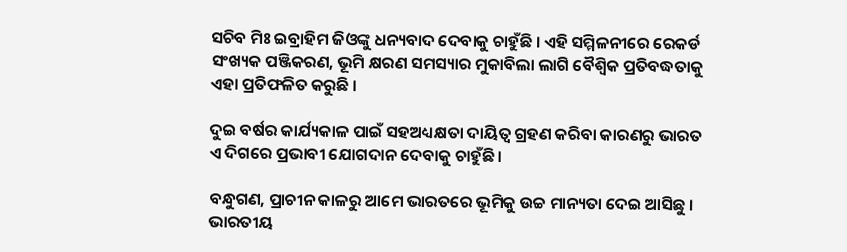ସଚିବ ମିଃ ଇବ୍ରାହିମ ଜିଓଙ୍କୁ ଧନ୍ୟବାଦ ଦେବାକୁ ଚାହୁଁଛି । ଏହି ସମ୍ମିଳନୀରେ ରେକର୍ଡ ସଂଖ୍ୟକ ପଞ୍ଜିକରଣ, ଭୂମି କ୍ଷରଣ ସମସ୍ୟାର ମୁକାବିଲା ଲାଗି ବୈଶ୍ୱିକ ପ୍ରତିବଦ୍ଧତାକୁ ଏହା ପ୍ରତିଫଳିତ କରୁଛି ।

ଦୁଇ ବର୍ଷର କାର୍ଯ୍ୟକାଳ ପାଇଁ ସହଅଧ୍ୟକ୍ଷତା ଦାୟିତ୍ୱ ଗ୍ରହଣ କରିବା କାରଣରୁ ଭାରତ ଏ ଦିଗରେ ପ୍ରଭାବୀ ଯୋଗଦାନ ଦେବାକୁ ଚାହୁଁଛି ।

ବନ୍ଧୁଗଣ, ପ୍ରାଚୀନ କାଳରୁ ଆମେ ଭାରତରେ ଭୂମିକୁ ଉଚ୍ଚ ମାନ୍ୟତା ଦେଇ ଆସିଛୁ । ଭାରତୀୟ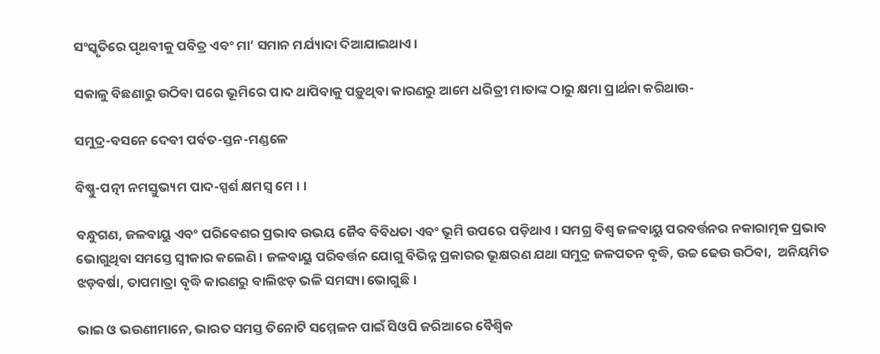ସଂସ୍କୃତିରେ ପୃଥବୀକୁ ପବିତ୍ର ଏବଂ ମା’ ସମାନ ମର୍ଯ୍ୟାଦା ଦିଆଯାଇଥାଏ ।

ସକାଳୁ ବିଛଣାରୁ ଉଠିବା ପରେ ଭୂମିରେ ପାଦ ଥାପିବାକୁ ପଡ଼ୁଥିବା କାରଣରୁ ଆମେ ଧରିତ୍ରୀ ମାତାଙ୍କ ଠାରୁ କ୍ଷମା ପ୍ରାର୍ଥନା କରିଥାଉ-

ସମୁଦ୍ର-ବସନେ ଦେବୀ ପର୍ବତ-ସ୍ତନ-ମଣ୍ଡଳେ

ବିଷ୍ଣୁ-ପତ୍ନୀ ନମସ୍ତୁଭ୍ୟମ ପାଦ-ସ୍ପର୍ଶ କ୍ଷମସ୍ୱ ମେ । ।

ବନ୍ଧୁଗଣ, ଜଳବାୟୁ ଏବଂ ପରିବେଶର ପ୍ରଭାବ ଉଭୟ ଜୈବ ବିବିଧତା ଏବଂ ଭୂମି ଉପରେ ପଡ଼ିଥାଏ । ସମଗ୍ର ବିଶ୍ୱ ଜଳବାୟୁ ପରବର୍ତ୍ତନର ନକାରାତ୍ମକ ପ୍ରଭାବ ଭୋଗୁଥିବା ସମସ୍ତେ ସ୍ୱୀକାର କଲେଣି । ଜଳବାୟୁ ପରିବର୍ତ୍ତନ ଯୋଗୁ ବିଭିନ୍ନ ପ୍ରକାରର ଭୂକ୍ଷରଣ ଯଥା ସମୁଦ୍ର ଜଳପତନ ବୃଦ୍ଧି, ଉଚ୍ଚ ଢେଉ ଉଠିବା,  ଅନିୟମିତ ଝଡ଼ବର୍ଷା, ତାପମାତ୍ରା ବୃଦ୍ଧି କାରଣରୁ ବାଲିଝଡ଼ ଭଳି ସମସ୍ୟା ଭୋଗୁଛି ।

ଭାଇ ଓ ଭଉଣୀମାନେ, ଭାରତ ସମସ୍ତ ତିନୋଟି ସମ୍ମେଳନ ପାଇଁ ସିଓପି ଜରିଆରେ ବୈଶ୍ୱିକ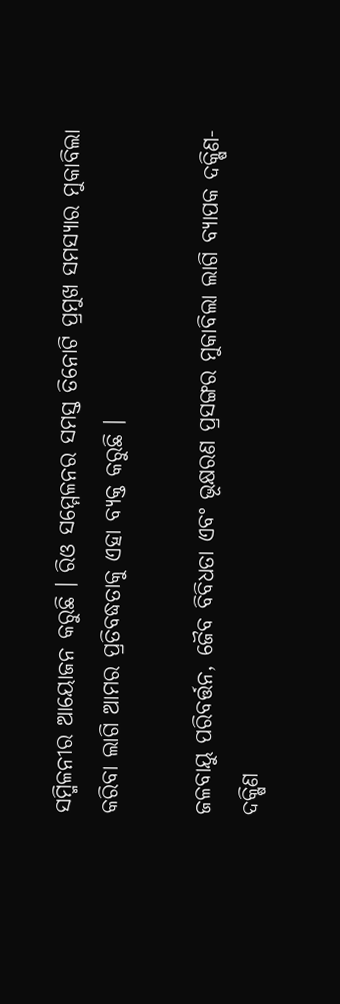ସମ୍ମିଳନୀର ଆୟୋଜନ କରୁଛି । ରିଓ ସମ୍ମେଳନର ସମସ୍ତ ତିନୋଟି ପ୍ରମୁଖ ସମସ୍ୟାର ମୁକାବିଲା କରିବା ଲାଗି ଆମର ପ୍ରତିବଦ୍ଧତାକୁ ଏହା ବ୍ୟକ୍ତ କରୁଛି ।

ଜଳବାୟୁ ପରିବର୍ତ୍ତନ, ଜୈବ ବିବିଧତା ଏବଂ ଭୂକ୍ଷରଣ ପ୍ରସଙ୍ଗର ମୁକାବିଲା ଲାଗି ବ୍ୟାପକ ଦକ୍ଷିଣ-ଦକ୍ଷିଣ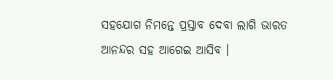ସହଯୋଗ ନିମନ୍ତେ ପ୍ରସ୍ତାବ ଦେବା ଲାଗି ଭାରତ ଆନନ୍ଦର ସହ ଆଗେଇ ଆସିବ ।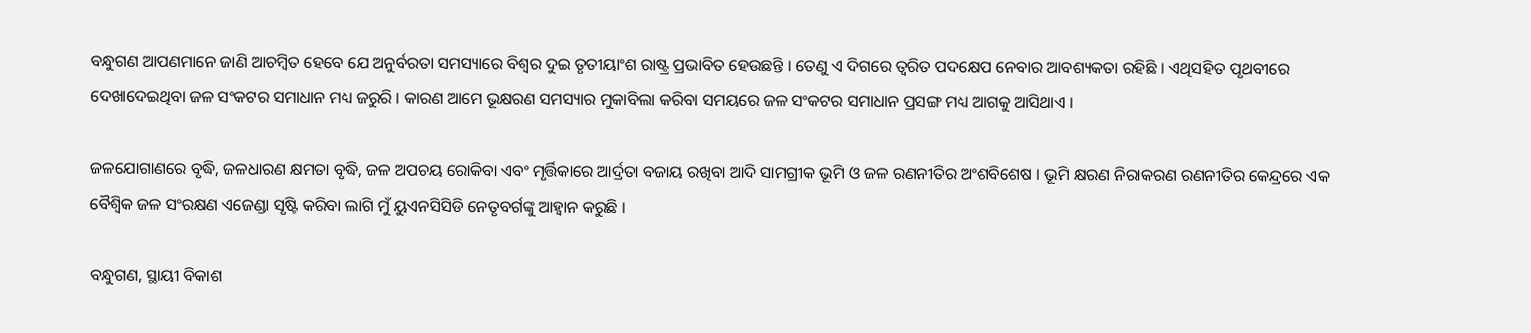ବନ୍ଧୁଗଣ ଆପଣମାନେ ଜାଣି ଆଚମ୍ବିତ ହେବେ ଯେ ଅନୁର୍ବରତା ସମସ୍ୟାରେ ବିଶ୍ୱର ଦୁଇ ତୃତୀୟାଂଶ ରାଷ୍ଟ୍ର ପ୍ରଭାବିତ ହେଉଛନ୍ତି । ତେଣୁ ଏ ଦିଗରେ ତ୍ୱରିତ ପଦକ୍ଷେପ ନେବାର ଆବଶ୍ୟକତା ରହିଛି । ଏଥିସହିତ ପୃଥବୀରେ ଦେଖାଦେଇଥିବା ଜଳ ସଂକଟର ସମାଧାନ ମଧ୍ୟ ଜରୁରି । କାରଣ ଆମେ ଭୂକ୍ଷରଣ ସମସ୍ୟାର ମୁକାବିଲା କରିବା ସମୟରେ ଜଳ ସଂକଟର ସମାଧାନ ପ୍ରସଙ୍ଗ ମଧ୍ୟ ଆଗକୁ ଆସିଥାଏ ।

ଜଳଯୋଗାଣରେ ବୃଦ୍ଧି, ଜଳଧାରଣ କ୍ଷମତା ବୃଦ୍ଧି, ଜଳ ଅପଚୟ ରୋକିବା ଏବଂ ମୃର୍ତ୍ତିକାରେ ଆର୍ଦ୍ରତା ବଜାୟ ରଖିବା ଆଦି ସାମଗ୍ରୀକ ଭୂମି ଓ ଜଳ ରଣନୀତିର ଅଂଶବିଶେଷ । ଭୂମି କ୍ଷରଣ ନିରାକରଣ ରଣନୀତିର କେନ୍ଦ୍ରରେ ଏକ ବୈଶ୍ୱିକ ଜଳ ସଂରକ୍ଷଣ ଏଜେଣ୍ଡା ସୃଷ୍ଟି କରିବା ଲାଗି ମୁଁ ୟୁଏନସିସିଡି ନେତୃବର୍ଗଙ୍କୁ ଆହ୍ୱାନ କରୁଛି ।

ବନ୍ଧୁଗଣ, ସ୍ଥାୟୀ ବିକାଶ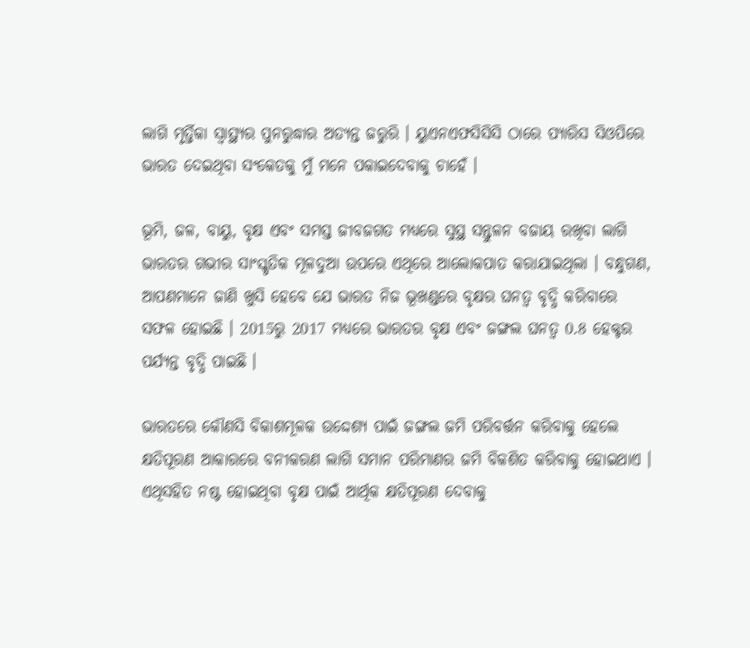ଲାଗି ମୃର୍ତ୍ତିକା ସ୍ୱାସ୍ଥ୍ୟର ପୁନରୁଦ୍ଧାର ଅତ୍ୟନ୍ତ ଜରୁରି । ୟୁଏନଏଫସିସିସି ଠାରେ ପ୍ୟାରିସ ସିଓପିରେ ଭାରତ ଦେଇଥିବା ସଂକେତକୁ ମୁଁ ମନେ ପକାଇଦେବାକୁ ଚାହେଁ ।

ଭୂମି, ଜଳ, ବାୟୁ, ବୃକ୍ଷ ଏବଂ ସମସ୍ତ ଜୀବଜଗତ ମଧ୍ୟରେ ସୁସ୍ଥ ସନ୍ତୁଳନ ବଜାୟ ରଖିବା ଲାଗି ଭାରତର ଗଭୀର ସାଂସ୍କୃତିକ ମୂଳଦୁଆ ଉପରେ ଏଥିରେ ଆଲୋକପାତ କରାଯାଇଥିଲା । ବନ୍ଧୁଗଣ, ଆପଣମାନେ ଜାଣି ଖୁସି ହେବେ ଯେ ଭାରତ ନିଜ ଭୂଖଣ୍ଡରେ ବୃକ୍ଷର ଘନତ୍ୱ ବୃଦ୍ଧି କରିବାରେ ସଫଳ ହୋଇଛି । 2015ରୁ 2017 ମଧ୍ୟରେ ଭାରତର ବୃକ୍ଷ ଏବଂ ଜଙ୍ଗଲ ଘନତ୍ୱ 0.8 ହେକ୍ଟର ପର୍ଯ୍ୟନ୍ତ ବୃଦ୍ଧି ପାଇଛି ।

ଭାରତରେ କୌଣସି ବିକାଶମୂଳକ ଉଦ୍ଦେଶ୍ୟ ପାଇଁ ଜଙ୍ଗଲ ଜମି ପରିବର୍ତ୍ତନ କରିବାକୁ ହେଲେ କ୍ଷତିପୂରଣ ଆକାରରେ ବନୀକରଣ ଲାଗି ସମାନ ପରିମାଣର ଜମି ବିକଶିତ କରିବାକୁ ହୋଇଥାଏ । ଏଥିସହିତ ନଷ୍ଟ ହୋଇଥିବା ବୃକ୍ଷ ପାଇଁ ଆର୍ଥିକ କ୍ଷତିପୂରଣ ଦେବାକୁ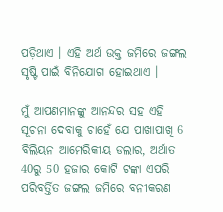ପଡ଼ିଥାଏ । ଏହି ଅର୍ଥ ଉକ୍ତ ଜମିରେ ଜଙ୍ଗଲ ସୃଷ୍ଟି ପାଇଁ ବିନିଯୋଗ ହୋଇଥାଏ ।

ମୁଁ ଆପଣମାନଙ୍କୁ ଆନନ୍ଦର ସହ ଏହି ସୂଚନା ଦେବାକୁ ଚାହେଁ ଯେ ପାଖାପାଖି 6 ବିଲିୟନ ଆମେରିକୀୟ ଡଲାର, ଅର୍ଥାତ 40ରୁ 50 ହଜାର କୋଟି ଟଙ୍କା ଏପରି ପରିବର୍ତ୍ତିତ ଜଙ୍ଗଲ ଜମିରେ ବନୀକରଣ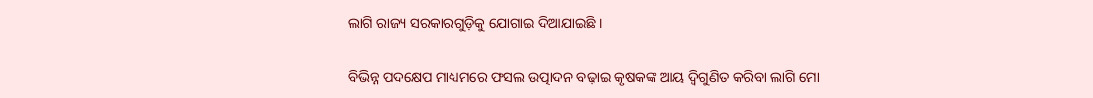ଲାଗି ରାଜ୍ୟ ସରକାରଗୁଡ଼ିକୁ ଯୋଗାଇ ଦିଆଯାଇଛି ।

ବିଭିନ୍ନ ପଦକ୍ଷେପ ମାଧ୍ୟମରେ ଫସଲ ଉତ୍ପାଦନ ବଢ଼ାଇ କୃଷକଙ୍କ ଆୟ ଦ୍ୱିଗୁଣିତ କରିବା ଲାଗି ମୋ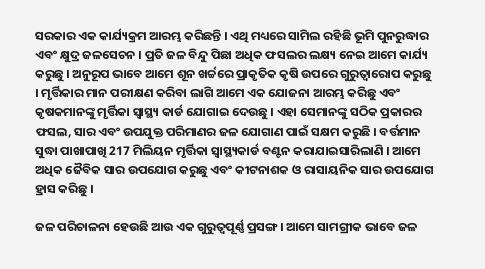ସରକାର ଏକ କାର୍ଯ୍ୟକ୍ରମ ଆରମ୍ଭ କରିଛନ୍ତି । ଏଥି ମଧ୍ୟରେ ସାମିଲ ରହିଛି ଭୂମି ପୁନରୁଦ୍ଧାର ଏବଂ କ୍ଷୁଦ୍ର ଜଳସେଚନ । ପ୍ରତି ଜଳ ବିନ୍ଦୁ ପିଛା ଅଧିକ ଫସଲର ଲକ୍ଷ୍ୟ ନେଇ ଆମେ କାର୍ଯ୍ୟ କରୁଛୁ । ଅନୁରୂପ ଭାବେ ଆମେ ଶୂନ ଖର୍ଚ୍ଚରେ ପ୍ରାକୃତିକ କୃଷି ଉପରେ ଗୁରୁତ୍ୱାରୋପ କରୁଛୁ । ମୃର୍ତ୍ତିକାର ମାନ ପରୀକ୍ଷଣ କରିବା ଲାଗି ଆମେ ଏକ ଯୋଜନା ଆରମ୍ଭ କରିଛୁ ଏବଂ କୃଷକମାନଙ୍କୁ ମୃର୍ତ୍ତିକା ସ୍ୱାସ୍ଥ୍ୟ କାର୍ଡ ଯୋଗାଇ ଦେଉଛୁ । ଏହା ସେମାନଙ୍କୁ ସଠିକ ପ୍ରକାରର ଫସଲ, ସାର ଏବଂ ଉପଯୁକ୍ତ ପରିମାଣର ଜଳ ଯୋଗାଣ ପାଇଁ ସକ୍ଷମ କରୁଛି । ବର୍ତ୍ତମାନ ସୁଦ୍ଧା ପାଖାପାଖି 217 ମିଲିୟନ ମୃର୍ତ୍ତିକା ସ୍ୱାସ୍ଥ୍ୟକାର୍ଡ ବଣ୍ଟନ କରାଯାଇସାରିଲାଣି । ଆମେ ଅଧିକ ଜୈବିକ ସାର ଉପଯୋଗ କରୁଛୁ ଏବଂ କୀଟନାଶକ ଓ ରାସାୟନିକ ସାର ଉପଯୋଗ ହ୍ରାସ କରିଛୁ ।

ଜଳ ପରିଚାଳନା ହେଉଛି ଆଉ ଏକ ଗୁରୁତ୍ୱପୂର୍ଣ୍ଣ ପ୍ରସଙ୍ଗ । ଆମେ ସାମଗ୍ରୀକ ଭାବେ ଜଳ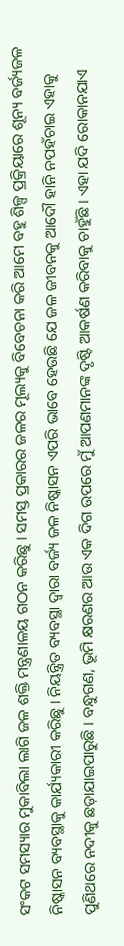ସଂକଟ ସମସ୍ୟାର ମୁକାବିଲା ଲାଗି ଜଳ ଶକ୍ତି ମନ୍ତ୍ରଣାଳୟ ଗଠନ କରିଛୁ । ସମସ୍ତ ପ୍ରକାରର ଜଳର ମୂଲ୍ୟକୁ ବିବେଚନା କରି ଆମେ ବହୁ ଶିଳ୍ପ ପ୍ରକ୍ରିୟାରେ ଶୂନ୍ୟ ବର୍ଜ୍ୟଜଳ ନିଷ୍କାସନ ବ୍ୟବସ୍ଥାକୁ କାର୍ଯ୍ୟକାରୀ କରିଛୁ । ନିୟନ୍ତ୍ରିତ ବ୍ୟବସ୍ଥା ଦ୍ୱାରା ବର୍ଜ୍ୟ ଜଳ ନିଷ୍କାସନ ଏପରି ଭାବେ ହେଉଛି ଯେ ଜଳ ଜୀବନକୁ ଆଦୌ ହାନି ନପହଁଚାଇ ଏହାକୁ ପୁଣିଥରେ ନଦୀକୁ ଛଡ଼ାଯାଇପାରୁଛି । ବନ୍ଧୁଗଣ, ଭୂମି କ୍ଷରଣର ଆଉ ଏକ ଦିଗ ଉପରେ ମୁଁ ଆପଣମାନଙ୍କ ଦୃଷ୍ଟି ଆକର୍ଷଣ କରିବାକୁ ଚାହୁଁଛି । ଏହା ଯଦି ରୋକାନଯାଏ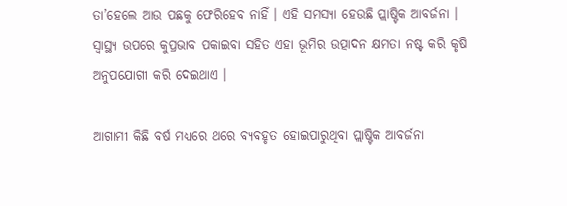ତା’ହେଲେ ଆଉ ପଛକୁ ଫେରିହେବ ନାହିଁ । ଏହି ସମସ୍ୟା ହେଉଛି ପ୍ଲାଷ୍ଟିକ ଆବର୍ଜନା । ସ୍ୱାସ୍ଥ୍ୟ ଉପରେ କୁପ୍ରଭାବ ପକାଇବା ସହିତ ଏହା ଭୂମିର ଉତ୍ପାଦନ କ୍ଷମତା ନଷ୍ଟ କରି କୃଷି ଅନୁପଯୋଗୀ କରି ଦେଇଥାଏ ।

ଆଗାମୀ କିଛି ବର୍ଷ ମଧ୍ୟରେ ଥରେ ବ୍ୟବହୃତ ହୋଇପାରୁଥିବା ପ୍ଲାଷ୍ଟିକ ଆବର୍ଜନା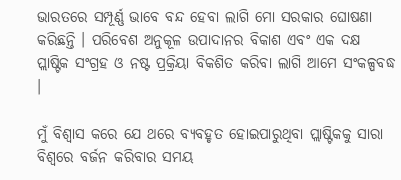ଭାରତରେ ସମ୍ପୂର୍ଣ୍ଣ ଭାବେ ବନ୍ଦ ହେବା ଲାଗି ମୋ ସରକାର ଘୋଷଣା କରିଛନ୍ତି । ପରିବେଶ ଅନୁକୂଳ ଉପାଦାନର ବିକାଶ ଏବଂ ଏକ ଦକ୍ଷ ପ୍ଲାଷ୍ଟିକ ସଂଗ୍ରହ ଓ ନଷ୍ଟ ପ୍ରକ୍ରିୟା ବିକଶିତ କରିବା ଲାଗି ଆମେ ସଂକଳ୍ପବଦ୍ଧ ।

ମୁଁ ବିଶ୍ୱାସ କରେ ଯେ ଥରେ ବ୍ୟବହୃତ ହୋଇପାରୁଥିବା ପ୍ଲାଷ୍ଟିକକୁ ସାରା ବିଶ୍ୱରେ ବର୍ଜନ କରିବାର ସମୟ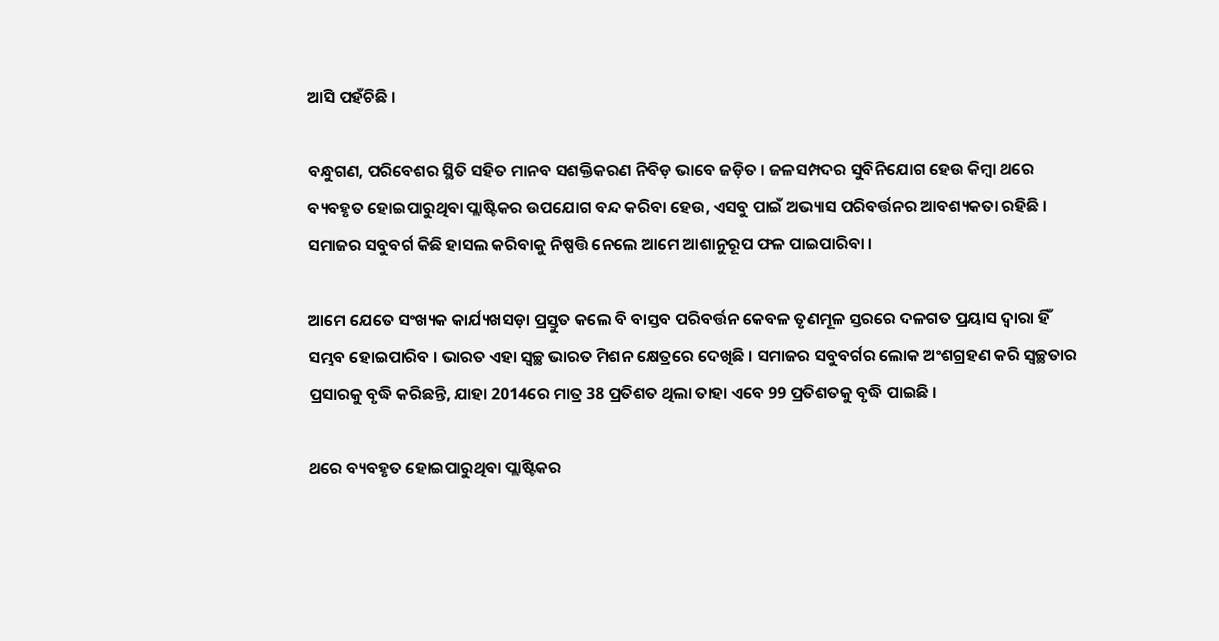ଆସି ପହଁଚିଛି ।

ବନ୍ଧୁଗଣ, ପରିବେଶର ସ୍ଥିତି ସହିତ ମାନବ ସଶକ୍ତିକରଣ ନିବିଡ଼ ଭାବେ ଜଡ଼ିତ । ଜଳସମ୍ପଦର ସୁବିନିଯୋଗ ହେଉ କିମ୍ବା ଥରେ ବ୍ୟବହୃତ ହୋଇପାରୁଥିବା ପ୍ଲାଷ୍ଟିକର ଉପଯୋଗ ବନ୍ଦ କରିବା ହେଉ, ଏସବୁ ପାଇଁ ଅଭ୍ୟାସ ପରିବର୍ତ୍ତନର ଆବଶ୍ୟକତା ରହିଛି । ସମାଜର ସବୁବର୍ଗ କିଛି ହାସଲ କରିବାକୁ ନିଷ୍ପତ୍ତି ନେଲେ ଆମେ ଆଶାନୁରୂପ ଫଳ ପାଇପାରିବା ।

ଆମେ ଯେତେ ସଂଖ୍ୟକ କାର୍ଯ୍ୟଖସଡ଼ା ପ୍ରସ୍ତୁତ କଲେ ବି ବାସ୍ତବ ପରିବର୍ତ୍ତନ କେବଳ ତୃଣମୂଳ ସ୍ତରରେ ଦଳଗତ ପ୍ରୟାସ ଦ୍ୱାରା ହିଁ ସମ୍ଭବ ହୋଇପାରିବ । ଭାରତ ଏହା ସ୍ୱଚ୍ଛ ଭାରତ ମିଶନ କ୍ଷେତ୍ରରେ ଦେଖିଛି । ସମାଜର ସବୁବର୍ଗର ଲୋକ ଅଂଶଗ୍ରହଣ କରି ସ୍ୱଚ୍ଛତାର ପ୍ରସାରକୁ ବୃଦ୍ଧି କରିଛନ୍ତି, ଯାହା 2014ରେ ମାତ୍ର 38 ପ୍ରତିଶତ ଥିଲା ତାହା ଏବେ 99 ପ୍ରତିଶତକୁ ବୃଦ୍ଧି ପାଇଛି ।

ଥରେ ବ୍ୟବହୃତ ହୋଇପାରୁଥିବା ପ୍ଲାଷ୍ଟିକର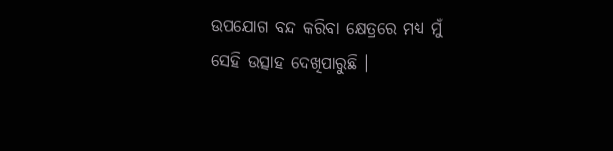ଉପଯୋଗ ବନ୍ଦ କରିବା କ୍ଷେତ୍ରରେ ମଧ୍ୟ ମୁଁ ସେହି ଉତ୍ସାହ ଦେଖିପାରୁଛି ।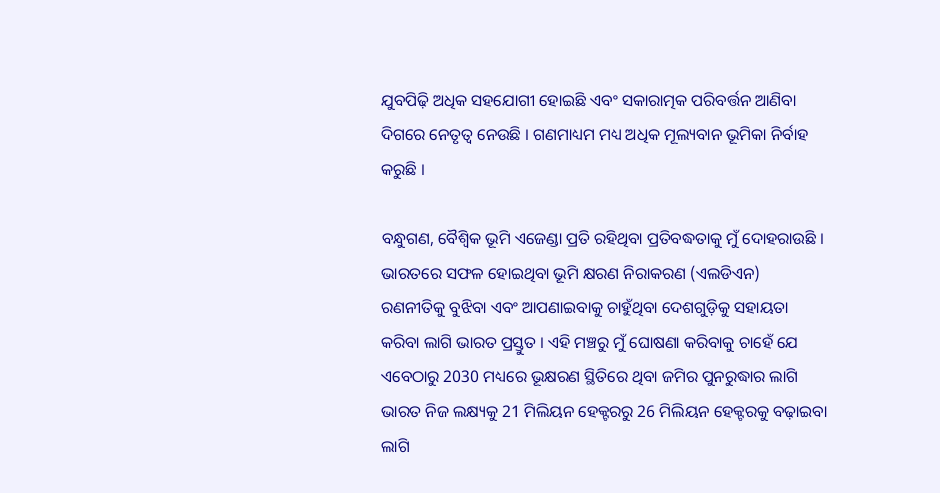ଯୁବପିଢ଼ି ଅଧିକ ସହଯୋଗୀ ହୋଇଛି ଏବଂ ସକାରାତ୍ମକ ପରିବର୍ତ୍ତନ ଆଣିବା ଦିଗରେ ନେତୃତ୍ୱ ନେଉଛି । ଗଣମାଧ୍ୟମ ମଧ୍ୟ ଅଧିକ ମୂଲ୍ୟବାନ ଭୂମିକା ନିର୍ବାହ କରୁଛି ।

ବନ୍ଧୁଗଣ, ବୈଶ୍ୱିକ ଭୂମି ଏଜେଣ୍ଡା ପ୍ରତି ରହିଥିବା ପ୍ରତିବଦ୍ଧତାକୁ ମୁଁ ଦୋହରାଉଛି । ଭାରତରେ ସଫଳ ହୋଇଥିବା ଭୂମି କ୍ଷରଣ ନିରାକରଣ (ଏଲଡିଏନ) ରଣନୀତିକୁ ବୁଝିବା ଏବଂ ଆପଣାଇବାକୁ ଚାହୁଁଥିବା ଦେଶଗୁଡ଼ିକୁ ସହାୟତା କରିବା ଲାଗି ଭାରତ ପ୍ରସ୍ତୁତ । ଏହି ମଞ୍ଚରୁ ମୁଁ ଘୋଷଣା କରିବାକୁ ଚାହେଁ ଯେ ଏବେଠାରୁ 2030 ମଧ୍ୟରେ ଭୂକ୍ଷରଣ ସ୍ଥିତିରେ ଥିବା ଜମିର ପୁନରୁଦ୍ଧାର ଲାଗି ଭାରତ ନିଜ ଲକ୍ଷ୍ୟକୁ 21 ମିଲିୟନ ହେକ୍ଟରରୁ 26 ମିଲିୟନ ହେକ୍ଟରକୁ ବଢ଼ାଇବା ଲାଗି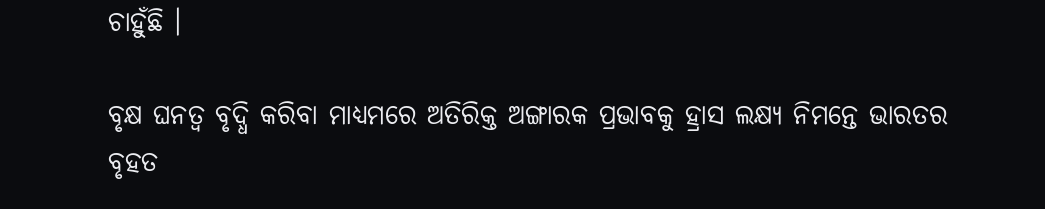ଚାହୁଁଛି ।

ବୃକ୍ଷ ଘନତ୍ୱ ବୃଦ୍ଧି କରିବା ମାଧ୍ୟମରେ ଅତିରିକ୍ତ ଅଙ୍ଗାରକ ପ୍ରଭାବକୁ ହ୍ରାସ ଲକ୍ଷ୍ୟ ନିମନ୍ତେ ଭାରତର ବୃହତ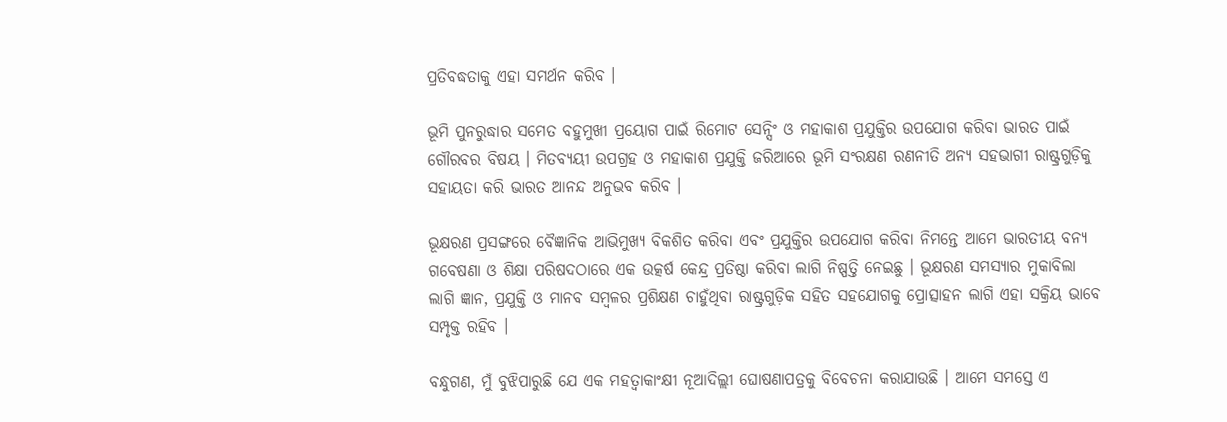ପ୍ରତିବଦ୍ଧତାକୁ ଏହା ସମର୍ଥନ କରିବ ।

ଭୂମି ପୁନରୁଦ୍ଧାର ସମେତ ବହୁମୁଖୀ ପ୍ରୟୋଗ ପାଇଁ ରିମୋଟ ସେନ୍ସିଂ ଓ ମହାକାଶ ପ୍ରଯୁକ୍ତିର ଉପଯୋଗ କରିବା ଭାରତ ପାଇଁ ଗୌରବର ବିଷୟ । ମିତବ୍ୟୟୀ ଉପଗ୍ରହ ଓ ମହାକାଶ ପ୍ରଯୁକ୍ତି ଜରିଆରେ ଭୂମି ସଂରକ୍ଷଣ ରଣନୀତି ଅନ୍ୟ ସହଭାଗୀ ରାଷ୍ଟ୍ରଗୁଡ଼ିକୁ ସହାୟତା କରି ଭାରତ ଆନନ୍ଦ ଅନୁଭବ କରିବ ।

ଭୂକ୍ଷରଣ ପ୍ରସଙ୍ଗରେ ବୈଜ୍ଞାନିକ ଆଭିମୁଖ୍ୟ ବିକଶିତ କରିବା ଏବଂ ପ୍ରଯୁକ୍ତିର ଉପଯୋଗ କରିବା ନିମନ୍ତେ ଆମେ ଭାରତୀୟ ବନ୍ୟ ଗବେଷଣା ଓ ଶିକ୍ଷା ପରିଷଦଠାରେ ଏକ ଉତ୍କର୍ଷ କେନ୍ଦ୍ର ପ୍ରତିଷ୍ଠା କରିବା ଲାଗି ନିଷ୍ପତ୍ତି ନେଇଛୁ । ଭୂକ୍ଷରଣ ସମସ୍ୟାର ମୁକାବିଲା ଲାଗି ଜ୍ଞାନ, ପ୍ରଯୁକ୍ତି ଓ ମାନବ ସମ୍ବଳର ପ୍ରଶିକ୍ଷଣ ଚାହୁଁଥିବା ରାଷ୍ଟ୍ରଗୁଡ଼ିକ ସହିତ ସହଯୋଗକୁ ପ୍ରୋତ୍ସାହନ ଲାଗି ଏହା ସକ୍ରିୟ ଭାବେ ସମ୍ପୃକ୍ତ ରହିବ ।

ବନ୍ଧୁଗଣ, ମୁଁ ବୁଝିପାରୁଛି ଯେ ଏକ ମହତ୍ୱାକାଂକ୍ଷୀ ନୂଆଦିଲ୍ଲୀ ଘୋଷଣାପତ୍ରକୁ ବିବେଚନା କରାଯାଉଛି । ଆମେ ସମସ୍ତେ ଏ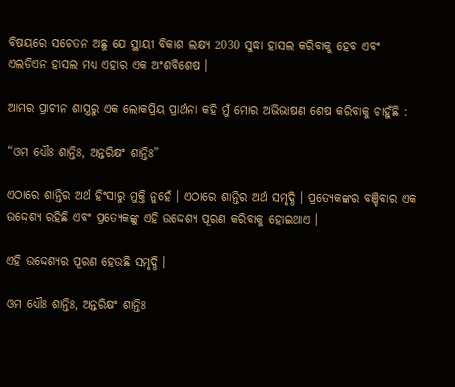ବିଷୟରେ ସଚେତନ ଅଛୁ ଯେ ସ୍ଥାୟୀ ବିକାଶ ଲକ୍ଷ୍ୟ 2030 ସୁଦ୍ଧା ହାସଲ କରିବାକୁ ହେବ ଏବଂ ଏଲଡିଏନ ହାସଲ ମଧ୍ୟ ଏହାର ଏକ ଅଂଶବିଶେଷ ।

ଆମର ପ୍ରାଚୀନ ଶାସ୍ତ୍ରରୁ ଏକ ଲୋକପ୍ରିୟ ପ୍ରାର୍ଥନା କହି ମୁଁ ମୋର ଅଭିଭାଷଣ ଶେଷ କରିବାକୁ ଚାହୁଁଛି :

“ଓମ ଧ୍ୟୌଃ ଶାନ୍ତିଃ, ଅନ୍ତରିକ୍ଷଂ ଶାନ୍ତିଃ”

ଏଠାରେ ଶାନ୍ତିର ଅର୍ଥ ହିଂସାରୁ ମୁକ୍ତି ନୁହେଁ । ଏଠାରେ ଶାନ୍ତିର ଅର୍ଥ ସମୃଦ୍ଧି । ପ୍ରତ୍ୟେକଙ୍କର ବଞ୍ଚିବାର ଏକ ଉଦ୍ଦେଶ୍ୟ ରହିଛି ଏବଂ ପ୍ରତ୍ୟେକଙ୍କୁ ଏହି ଉଦ୍ଦେଶ୍ୟ ପୂରଣ କରିବାକୁ ହୋଇଥାଏ ।

ଏହି ଉଦ୍ଦେଶ୍ୟର ପୂରଣ ହେଉଛି ସମୃଦ୍ଧି ।

ଓମ ଧ୍ୟୌଃ ଶାନ୍ତିଃ, ଅନ୍ତରିକ୍ଷଂ ଶାନ୍ତିଃ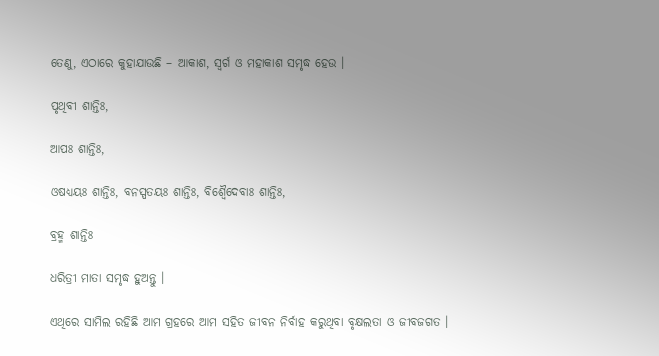ତେଣୁ, ଏଠାରେ କୁହାଯାଉଛି – ଆକାଶ, ସ୍ୱର୍ଗ ଓ ମହାକାଶ ସମୃଦ୍ଧ ହେଉ ।

ପୃଥିବୀ ଶାନ୍ତିଃ,

ଆପଃ ଶାନ୍ତିଃ,

ଓଷଧ୍ୟୟଃ ଶାନ୍ତିଃ, ବନସ୍ପତୟଃ ଶାନ୍ତିଃ, ବିଶ୍ୱୈଦେବାଃ ଶାନ୍ତିଃ,

ବ୍ରହ୍ମ ଶାନ୍ତିଃ

ଧରିତ୍ରୀ ମାତା ସମୃଦ୍ଧ ହୁଅନ୍ତୁ ।

ଏଥିରେ ସାମିଲ ରହିଛି ଆମ ଗ୍ରହରେ ଆମ ସହିତ ଜୀବନ ନିର୍ବାହ କରୁଥିବା ବୃକ୍ଷଲତା ଓ ଜୀବଜଗତ ।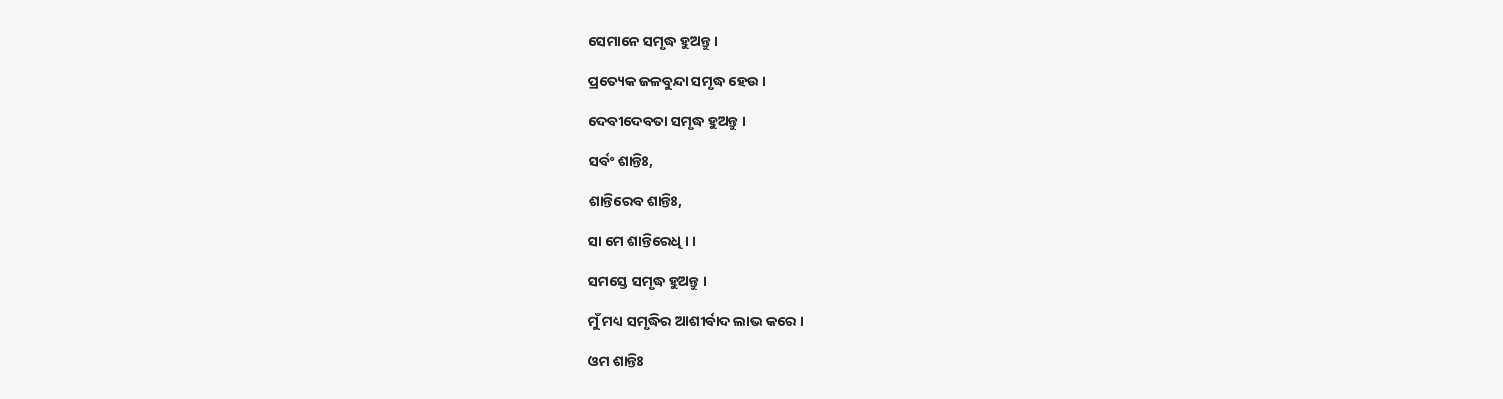ସେମାନେ ସମୃଦ୍ଧ ହୁଅନ୍ତୁ ।

ପ୍ରତ୍ୟେକ ଜଳବୁନ୍ଦା ସମୃଦ୍ଧ ହେଉ ।

ଦେବୀଦେବତା ସମୃଦ୍ଧ ହୁଅନ୍ତୁ ।

ସର୍ବଂ ଶାନ୍ତିଃ,

ଶାନ୍ତିରେବ ଶାନ୍ତିଃ,

ସା ମେ ଶାନ୍ତିରେଧି । ।

ସମସ୍ତେ ସମୃଦ୍ଧ ହୁଅନ୍ତୁ ।

ମୁଁ ମଧ୍ୟ ସମୃଦ୍ଧିର ଆଶୀର୍ବାଦ ଲାଭ କରେ ।

ଓମ ଶାନ୍ତିଃ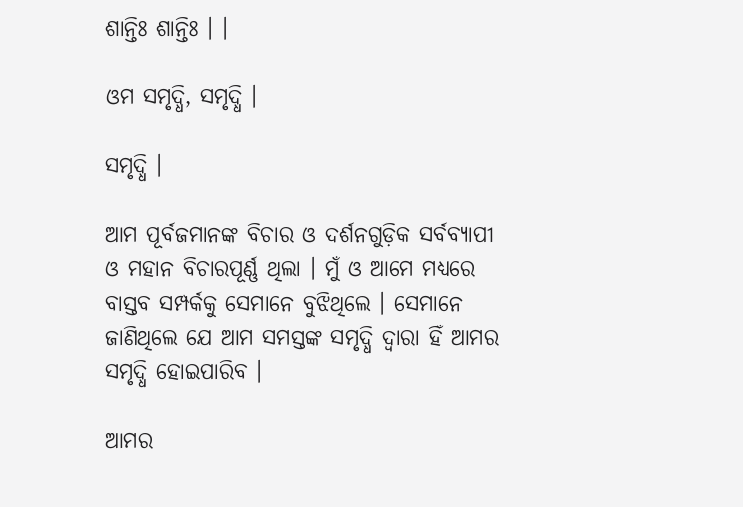ଶାନ୍ତିଃ ଶାନ୍ତିଃ । ।

ଓମ ସମୃଦ୍ଧି, ସମୃଦ୍ଧି ।

ସମୃଦ୍ଧି ।

ଆମ ପୂର୍ବଜମାନଙ୍କ ବିଚାର ଓ ଦର୍ଶନଗୁଡ଼ିକ ସର୍ବବ୍ୟାପୀ ଓ ମହାନ ବିଚାରପୂର୍ଣ୍ଣ ଥିଲା । ମୁଁ ଓ ଆମେ ମଧ୍ୟରେ ବାସ୍ତବ ସମ୍ପର୍କକୁ ସେମାନେ ବୁଝିଥିଲେ । ସେମାନେ ଜାଣିଥିଲେ ଯେ ଆମ ସମସ୍ତଙ୍କ ସମୃଦ୍ଧି ଦ୍ୱାରା ହିଁ ଆମର ସମୃଦ୍ଧି ହୋଇପାରିବ ।

ଆମର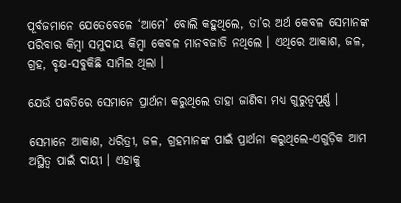ପୂର୍ବଜମାନେ ଯେତେବେଳେ ‘ଆମେ’ ବୋଲି କହୁଥିଲେ, ତା’ର ଅର୍ଥ କେବଳ ସେମାନଙ୍କ ପରିବାର କିମ୍ବା ସମୁଦାୟ କିମ୍ବା କେବଳ ମାନବଜାତି ନଥିଲେ । ଏଥିରେ ଆକାଶ, ଜଳ, ଗ୍ରହ, ବୃକ୍ଷ-ସବୁକିଛି ସାମିଲ ଥିଲା ।

ଯେଉଁ ପଦ୍ଧତିରେ ସେମାନେ ପ୍ରାର୍ଥନା କରୁଥିଲେ ତାହା ଜାଣିବା ମଧ୍ୟ ଗୁରୁତ୍ୱପୂର୍ଣ୍ଣ ।

ସେମାନେ ଆକାଶ, ଧରିତ୍ରୀ, ଜଳ, ଗ୍ରହମାନଙ୍କ ପାଇଁ ପ୍ରାର୍ଥନା କରୁଥିଲେ-ଏଗୁଡ଼ିକ ଆମ ଅସ୍ଥିତ୍ୱ ପାଇଁ ଦାୟୀ । ଏହାକୁ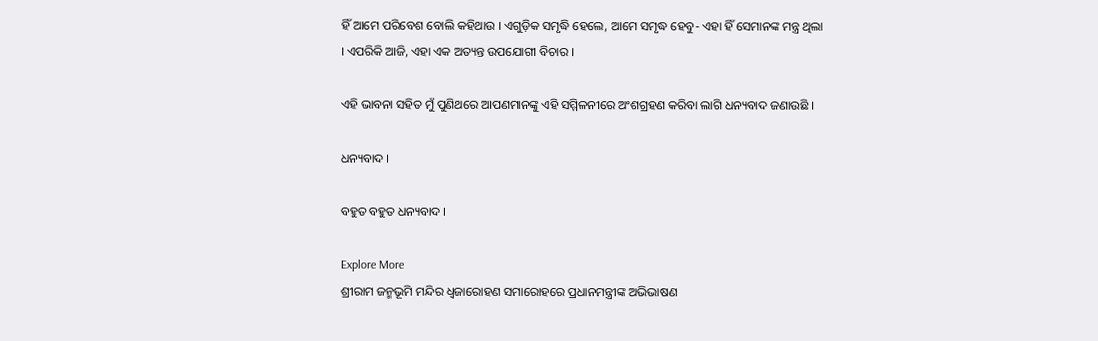ହିଁ ଆମେ ପରିବେଶ ବୋଲି କହିଥାଉ । ଏଗୁଡ଼ିକ ସମୃଦ୍ଧି ହେଲେ, ଆମେ ସମୃଦ୍ଧ ହେବୁ- ଏହା ହିଁ ସେମାନଙ୍କ ମନ୍ତ୍ର ଥିଲା । ଏପରିକି ଆଜି, ଏହା ଏକ ଅତ୍ୟନ୍ତ ଉପଯୋଗୀ ବିଚାର ।

ଏହି ଭାବନା ସହିତ ମୁଁ ପୁଣିଥରେ ଆପଣମାନଙ୍କୁ ଏହି ସମ୍ମିଳନୀରେ ଅଂଶଗ୍ରହଣ କରିବା ଲାଗି ଧନ୍ୟବାଦ ଜଣାଉଛି ।

ଧନ୍ୟବାଦ ।

ବହୁତ ବହୁତ ଧନ୍ୟବାଦ ।

Explore More
ଶ୍ରୀରାମ ଜନ୍ମଭୂମି ମନ୍ଦିର ଧ୍ଵଜାରୋହଣ ସମାରୋହରେ ପ୍ରଧାନମନ୍ତ୍ରୀଙ୍କ ଅଭିଭାଷଣ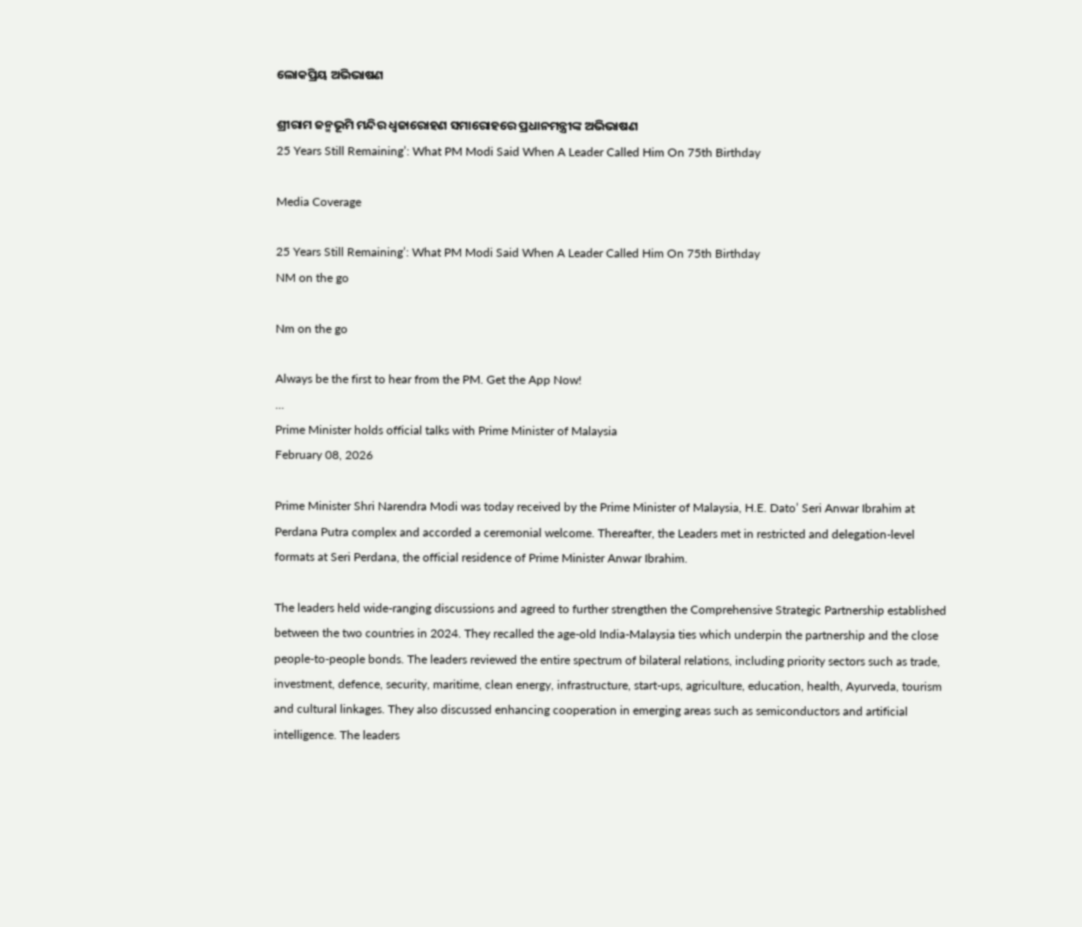ଲୋକପ୍ରିୟ ଅଭିଭାଷଣ

ଶ୍ରୀରାମ ଜନ୍ମଭୂମି ମନ୍ଦିର ଧ୍ଵଜାରୋହଣ ସମାରୋହରେ ପ୍ରଧାନମନ୍ତ୍ରୀଙ୍କ ଅଭିଭାଷଣ
25 Years Still Remaining’: What PM Modi Said When A Leader Called Him On 75th Birthday

Media Coverage

25 Years Still Remaining’: What PM Modi Said When A Leader Called Him On 75th Birthday
NM on the go

Nm on the go

Always be the first to hear from the PM. Get the App Now!
...
Prime Minister holds official talks with Prime Minister of Malaysia
February 08, 2026

Prime Minister Shri Narendra Modi was today received by the Prime Minister of Malaysia, H.E. Dato’ Seri Anwar Ibrahim at Perdana Putra complex and accorded a ceremonial welcome. Thereafter, the Leaders met in restricted and delegation-level formats at Seri Perdana, the official residence of Prime Minister Anwar Ibrahim.

The leaders held wide-ranging discussions and agreed to further strengthen the Comprehensive Strategic Partnership established between the two countries in 2024. They recalled the age-old India-Malaysia ties which underpin the partnership and the close people-to-people bonds. The leaders reviewed the entire spectrum of bilateral relations, including priority sectors such as trade, investment, defence, security, maritime, clean energy, infrastructure, start-ups, agriculture, education, health, Ayurveda, tourism and cultural linkages. They also discussed enhancing cooperation in emerging areas such as semiconductors and artificial intelligence. The leaders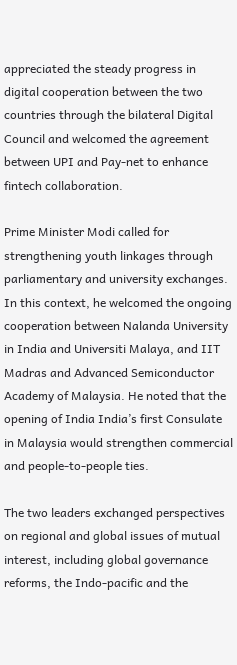appreciated the steady progress in digital cooperation between the two countries through the bilateral Digital Council and welcomed the agreement between UPI and Pay-net to enhance fintech collaboration.

Prime Minister Modi called for strengthening youth linkages through parliamentary and university exchanges. In this context, he welcomed the ongoing cooperation between Nalanda University in India and Universiti Malaya, and IIT Madras and Advanced Semiconductor Academy of Malaysia. He noted that the opening of India India’s first Consulate in Malaysia would strengthen commercial and people-to-people ties.

The two leaders exchanged perspectives on regional and global issues of mutual interest, including global governance reforms, the Indo-pacific and the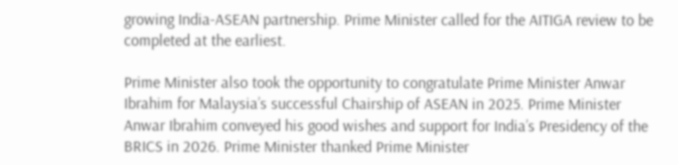growing India-ASEAN partnership. Prime Minister called for the AITIGA review to be completed at the earliest.

Prime Minister also took the opportunity to congratulate Prime Minister Anwar Ibrahim for Malaysia’s successful Chairship of ASEAN in 2025. Prime Minister Anwar Ibrahim conveyed his good wishes and support for India’s Presidency of the BRICS in 2026. Prime Minister thanked Prime Minister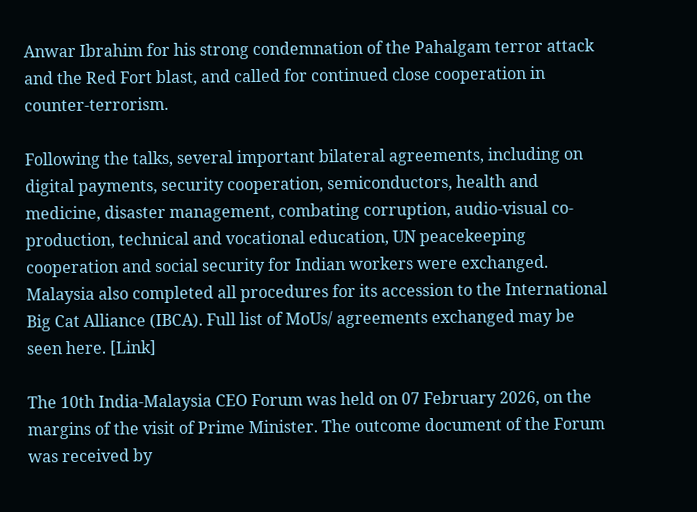Anwar Ibrahim for his strong condemnation of the Pahalgam terror attack and the Red Fort blast, and called for continued close cooperation in counter-terrorism.

Following the talks, several important bilateral agreements, including on digital payments, security cooperation, semiconductors, health and medicine, disaster management, combating corruption, audio-visual co-production, technical and vocational education, UN peacekeeping cooperation and social security for Indian workers were exchanged. Malaysia also completed all procedures for its accession to the International Big Cat Alliance (IBCA). Full list of MoUs/ agreements exchanged may be seen here. [Link]

The 10th India-Malaysia CEO Forum was held on 07 February 2026, on the margins of the visit of Prime Minister. The outcome document of the Forum was received by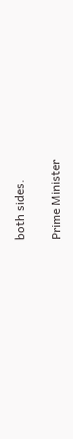both sides.

Prime Minister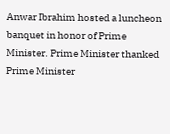Anwar Ibrahim hosted a luncheon banquet in honor of Prime Minister. Prime Minister thanked Prime Minister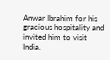Anwar Ibrahim for his gracious hospitality and invited him to visit India.